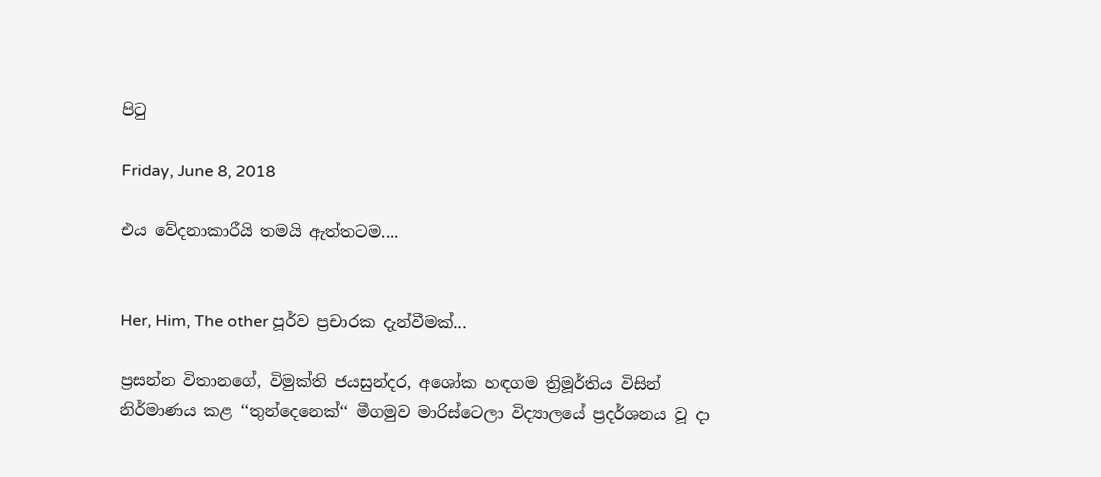පිටු

Friday, June 8, 2018

එය වේදනාකාරීයි තමයි ඇත්තටම....


Her, Him, The other පූර්ව ප්‍රචාරක දැන්වීමක්...

ප්‍රසන්න විතානගේ, විමුක්ති ජයසුන්දර, අශෝක හඳගම ත්‍රිමූර්තිය විසින් නිර්මාණය කළ ‘‘තුන්දෙනෙක්‘‘ මීගමුව මාරිස්ටෙලා විද්‍යාලයේ ප්‍රදර්ශනය වූ දා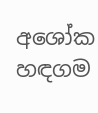අශෝක හඳගම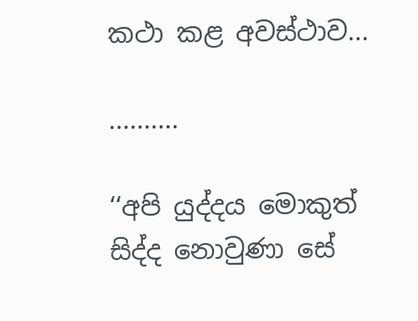කථා කළ අවස්ථාව...

..........

‘‘අපි යුද්දය මොකුත් සිද්ද නොවුණා සේ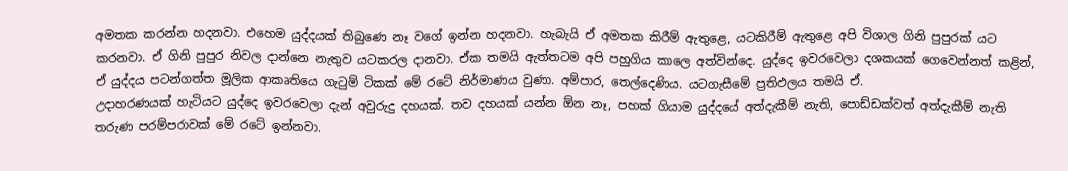අමතක කරන්න හදනවා. එහෙම යුද්දයක් තිබුණෙ නෑ වගේ ඉන්න හදනවා. හැබැයි ඒ අමතක කිරීම් ඇතුළෙ, යටකිරීම් ඇතුළෙ අපි විශාල ගිනි පුපුරක් යට කරනවා. ඒ ගිනි පුපුර නිවල දාන්නෙ නැතුව යටකරල දානවා. ඒක තමයි ඇත්තටම අපි පහුගිය කාලෙ අත්වින්දෙ. යුද්දෙ ඉවරවෙලා දශකයක් ගෙවෙන්නත් කළින්, ඒ යුද්දය පටන්ගත්ත මූලික ආකෘතියෙ ගැටුම් ටිකක් මේ රටේ නිර්මාණය වුණා. අම්පාර, තෙල්දෙණිය. යටගැසීමේ ප්‍රතිඵලය තමයි ඒ.
උදාහරණයක් හැටියට යුද්දෙ ඉවරවෙලා දැන් අවුරුදු දහයක්. තව දහයක් යන්න ඕන නෑ, පහක් ගියාම යුද්දයේ අත්දැකීම් නැති, පොඩ්ඩක්වත් අත්දැකීම් නැති තරුණ පරම්පරාවක් මේ රටේ ඉන්නවා.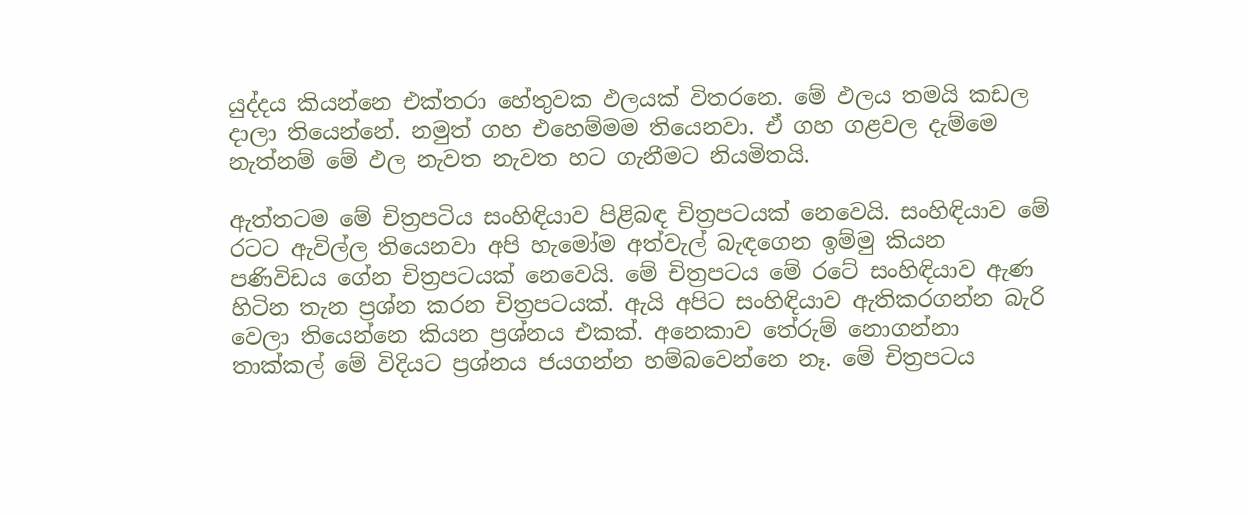යුද්දය කියන්නෙ එක්තරා හේතුවක ඵලයක් විතරනෙ. මේ ඵලය තමයි කඩල දාලා තියෙන්නේ. නමුත් ගහ එහෙම්මම තියෙනවා. ඒ ගහ ගළවල දැම්මෙ නැත්නම් මේ ඵල නැවත නැවත හට ගැනීමට නියමිතයි.

ඇත්තටම මේ චිත්‍රපටිය සංහිඳියාව පිළිබඳ චිත්‍රපටයක් නෙවෙයි. සංහිඳියාව මේ රටට ඇවිල්ල තියෙනවා අපි හැමෝම අත්වැල් බැඳගෙන ඉම්මු කියන පණිවිඩය ගේන චිත්‍රපටයක් නෙවෙයි. මේ චිත්‍රපටය මේ රටේ සංහිඳියාව ඇණ හිටින තැන ප්‍රශ්න කරන චිත්‍රපටයක්. ඇයි අපිට සංහිඳියාව ඇතිකරගන්න බැරි වෙලා තියෙන්නෙ කියන ප්‍රශ්නය එකක්. අනෙකාව තේරුම් නොගන්නා තාක්කල් මේ විදියට ප්‍රශ්නය ජයගන්න හම්බවෙන්නෙ නෑ. මේ චිත්‍රපටය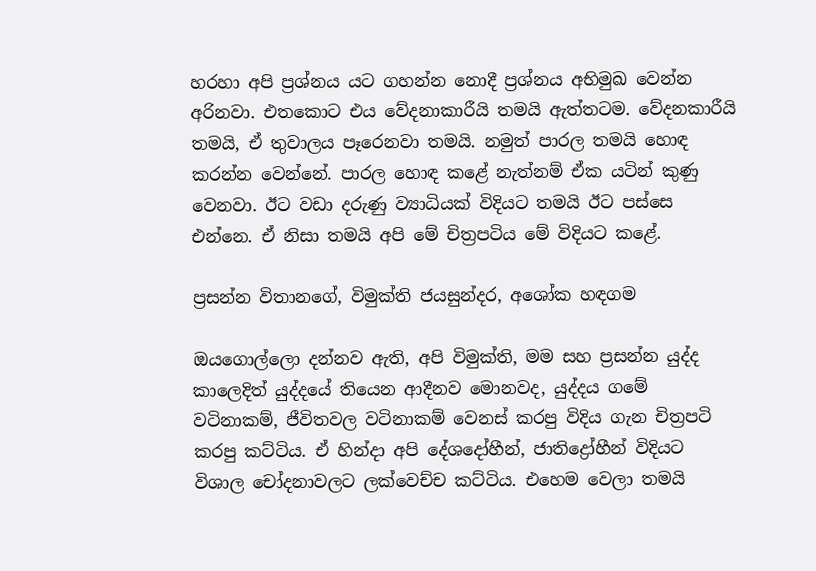හරහා අපි ප්‍රශ්නය යට ගහන්න නොදී ප්‍රශ්නය අභිමුඛ වෙන්න අරිනවා. එතකොට එය වේදනාකාරීයි තමයි ඇත්තටම. වේදනකාරීයි තමයි, ඒ තුවාලය පෑරෙනවා තමයි. නමුත් පාරල තමයි හොඳ කරන්න වෙන්නේ. පාරල හොඳ කළේ නැත්නම් ඒක යටින් කුණු වෙනවා. ඊට වඩා දරුණු ව්‍යාධියක් විදියට තමයි ඊට පස්සෙ එන්නෙ. ඒ නිසා තමයි අපි මේ චිත්‍රපටිය මේ විදියට කළේ.

ප්‍රසන්න විතානගේ, විමුක්ති ජයසුන්දර, අශෝක හඳගම

ඔයගොල්ලො දන්නව ඇති, අපි විමුක්ති, මම සහ ප්‍රසන්න යුද්ද කාලෙදිත් යුද්දයේ තියෙන ආදීනව මොනවද, යුද්දය ගමේ වටිනාකම්, ජීවිතවල වටිනාකම් වෙනස් කරපු විදිය ගැන චිත්‍රපටි කරපු කට්ටිය. ඒ හින්දා අපි දේශදෝහීන්, ජාතිද්‍රෝහීන් විදියට විශාල චෝදනාවලට ලක්වෙච්ච කට්ටිය. එහෙම වෙලා තමයි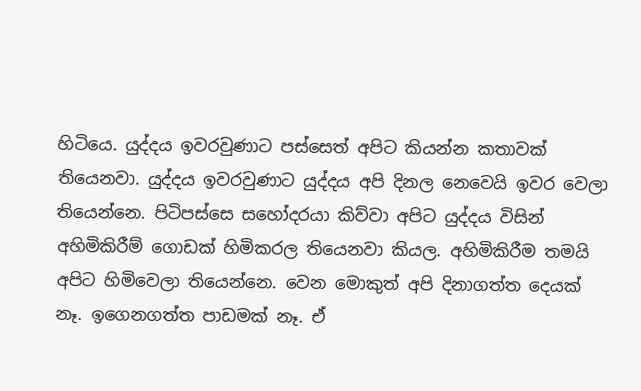හිටියෙ. යුද්දය ඉවරවුණාට පස්සෙත් අපිට කියන්න කතාවක් තියෙනවා. යුද්දය ඉවරවුණාට යුද්දය අපි දිනල නෙවෙයි ඉවර වෙලා තියෙන්නෙ. පිටිපස්සෙ සහෝදරයා කිව්වා අපිට යුද්දය විසින් අහිමිකිරීම් ගොඩක් හිමිකරල තියෙනවා කියල. අහිමිකිරීම තමයි අපිට හිමිවෙලා තියෙන්නෙ. වෙන මොකුත් අපි දිනාගත්ත දෙයක් නෑ. ඉගෙනගත්ත පාඩමක් නෑ. ඒ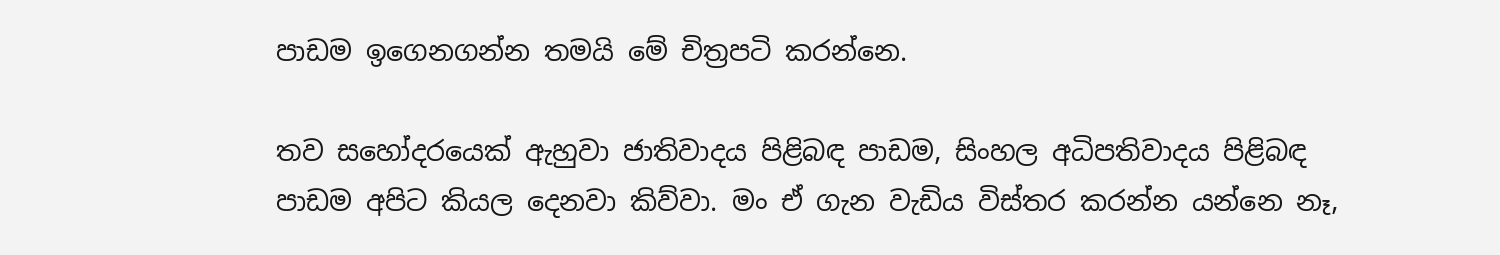පාඩම ඉගෙනගන්න තමයි මේ චිත්‍රපටි කරන්නෙ.

තව සහෝදරයෙක් ඇහුවා ජාතිවාදය පිළිබඳ පාඩම, සිංහල අධිපතිවාදය පිළිබඳ පාඩම අපිට කියල දෙනවා කිව්වා. මං ඒ ගැන වැඩිය විස්තර කරන්න යන්නෙ නෑ,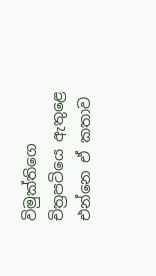විමුක්තිගෙ චිත්‍රපටියෙ ඇතුළෙ එන්නෙ ඒ කතාව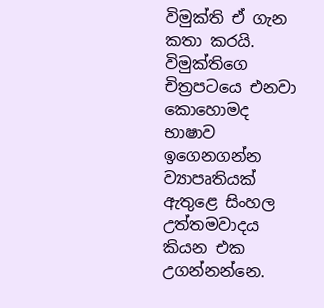විමුක්ති ඒ ගැන කතා කරයි. විමුක්තිගෙ චිත්‍රපටයෙ එනවා කොහොමද භාෂාව ඉගෙනගන්න ව්‍යාපෘතියක් ඇතුළෙ සිංහල උත්තමවාදය කියන එක උගන්නන්නෙ.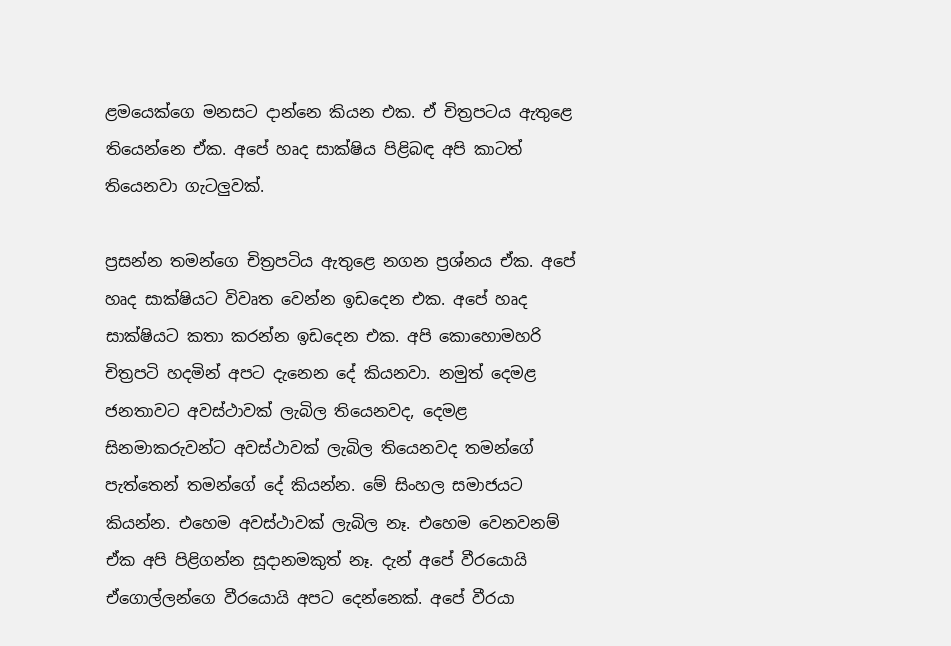ළමයෙක්ගෙ මනසට දාන්නෙ කියන එක. ඒ චිත්‍රපටය ඇතුළෙ තියෙන්නෙ ඒක. අපේ හෘද සාක්ෂිය පිළිබඳ අපි කාටත් තියෙනවා ගැටලුවක්.

ප්‍රසන්න තමන්ගෙ චිත්‍රපටිය ඇතුළෙ නගන ප්‍රශ්නය ඒක. අපේ හෘද සාක්ෂියට විවෘත වෙන්න ඉඩදෙන එක. අපේ හෘද සාක්ෂියට කතා කරන්න ඉඩදෙන එක. අපි කොහොමහරි චිත්‍රපටි හදමින් අපට දැනෙන දේ කියනවා. නමුත් දෙමළ ජනතාවට අවස්ථාවක් ලැබිල තියෙනවද, දෙමළ සිනමාකරුවන්ට අවස්ථාවක් ලැබිල තියෙනවද තමන්ගේ පැත්තෙන් තමන්ගේ දේ කියන්න. මේ සිංහල සමාජයට කියන්න. එහෙම අවස්ථාවක් ලැබිල නෑ. එහෙම වෙනවනම් ඒක අපි පිළිගන්න සූදානමකුත් නෑ. දැන් අපේ වීරයොයි ඒගොල්ලන්ගෙ වීරයොයි අපට දෙන්නෙක්. අපේ වීරයා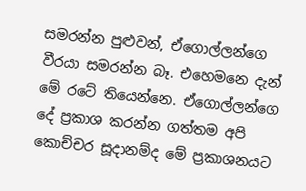සමරන්න පුළුවන්, ඒගොල්ලන්ගෙ වීරයා සමරන්න බෑ. එහෙමනෙ දැන් මේ රටේ තියෙන්නෙ. ඒගොල්ලන්ගෙ දේ ප්‍රකාශ කරන්න ගත්තම අපි කොච්චර සූදානම්ද මේ ප්‍රකාශනයට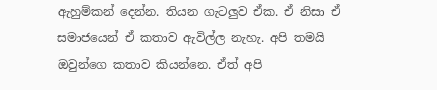ඇහුම්කන් දෙන්න. තියන ගැටලුව ඒක. ඒ නිසා ඒ සමාජයෙන් ඒ කතාව ඇවිල්ල නැහැ. අපි තමයි ඔවුන්ගෙ කතාව කියන්නෙ. ඒත් අපි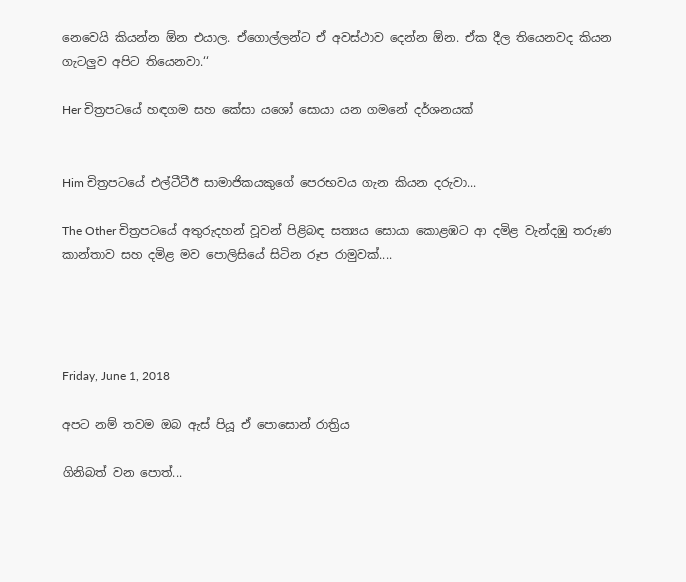නෙවෙයි කියන්න ඕන එයාල. ඒගොල්ලන්ට ඒ අවස්ථාව දෙන්න ඕන. ඒක දීල තියෙනවද කියන ගැටලුව අපිට තියෙනවා.‘‘

Her චිත්‍රපටයේ හඳගම සහ කේසා යශෝ සොයා යන ගමනේ දර්ශනයක්


Him චිත්‍රපටයේ එල්ටීටීඊ සාමාජිකයකුගේ පෙරභවය ගැන කියන දරුවා...

The Other චිත්‍රපටයේ අතුරුදහන් වූවන් පිළිබඳ සත්‍යය සොයා කොළඹට ආ දමිළ වැන්දඹු තරුණ කාන්තාව සහ දමිළ මව පොලිසියේ සිටින රූප රාමුවක්....




Friday, June 1, 2018

අපට නම් තවම ඔබ ඇස් පියූ ඒ පොසොන් රාත්‍රිය

ගිනිබත් වන පොත්...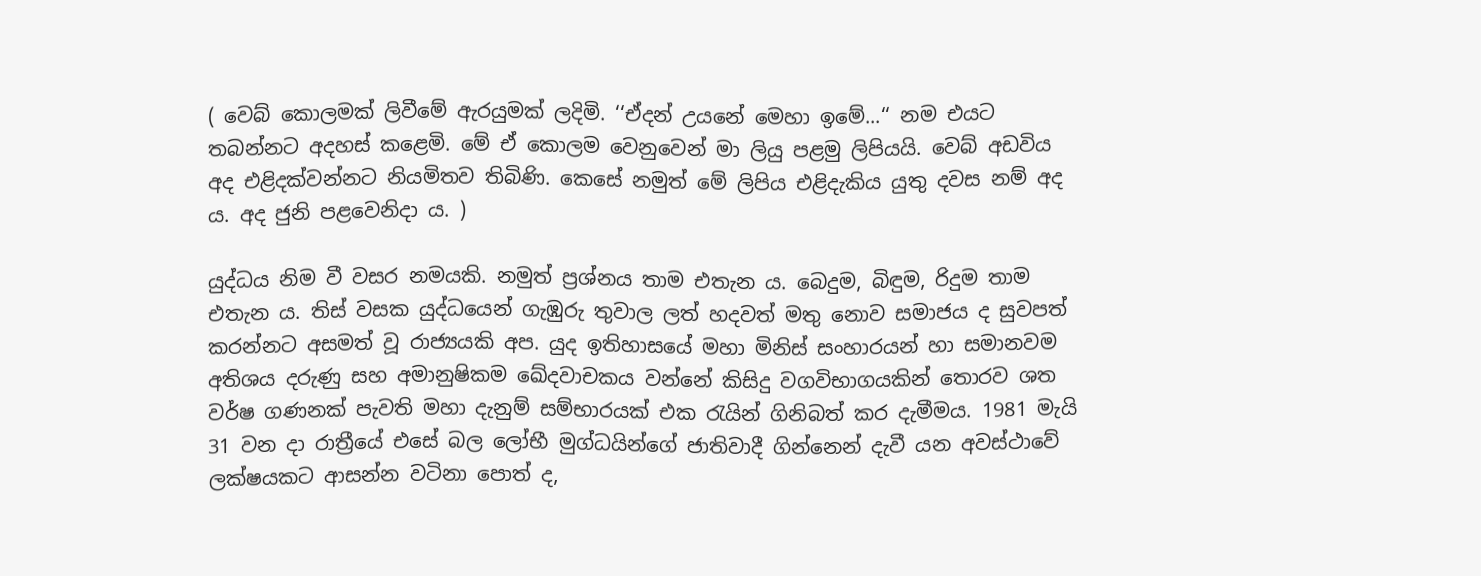( වෙබ් කොලමක් ලිවීමේ ඇරයුමක් ලදිමි. ‘‘ඒදන් උයනේ මෙහා ඉමේ...‘‘ නම එයට තබන්නට අදහස් කළෙමි. මේ ඒ කොලම වෙනුවෙන් මා ලියු පළමු ලිපියයි. වෙබ් අඩවිය අද එළිදක්වන්නට නියමිතව තිබිණි. කෙසේ නමුත් මේ ලිපිය එළිදැකිය යුතු දවස නම් අද ය. අද ජුනි පළවෙනිදා ය. )

යුද්ධය නිම වී වසර නමයකි. නමුත් ප්‍රශ්නය තාම එතැන ය. බෙදුම, බිඳුම, රිදුම තාම එතැන ය. තිස් වසක යුද්ධයෙන් ගැඹුරු තුවාල ලත් හදවත් මතු නොව සමාජය ද සුවපත් කරන්නට අසමත් වූ රාජ්‍යයකි අප. යුද ඉතිහාසයේ මහා මිනිස් සංහාරයන් හා සමානවම අතිශය දරුණු සහ අමානුෂිකම ඛේදවාචකය වන්නේ කිසිදු වගවිභාගයකින් තොරව ශත වර්ෂ ගණනක් පැවති මහා දැනුම් සම්භාරයක් එක රැයින් ගිනිබත් කර දැමීමය. 1981 මැයි 31 වන දා රාත්‍රීයේ එසේ බල ලෝභී මුග්ධයින්ගේ ජාතිවාදී ගින්නෙන් දැවී යන අවස්ථාවේ ලක්ෂයකට ආසන්න වටිනා පොත් ද,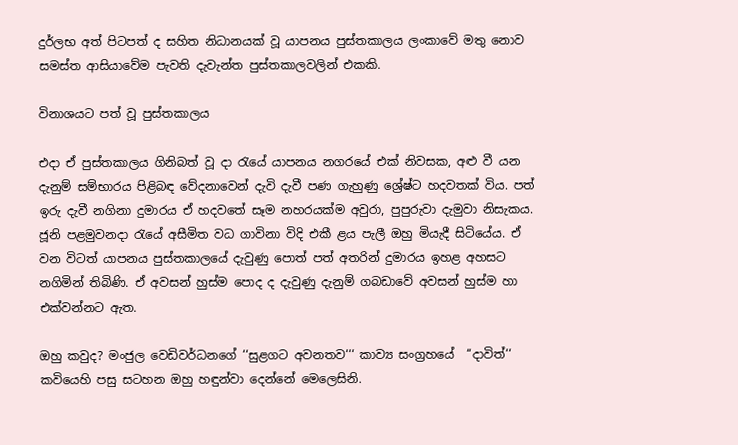දුර්ලභ අත් පිටපත් ද සහිත නිධානයක් වූ යාපනය පුස්තකාලය ලංකාවේ මතු නොව සමස්ත ආසියාවේම පැවති දැවැන්ත පුස්තකාලවලින් එකකි.

විනාශයට පත් වූ පුස්තකාලය

එදා ඒ පුස්තකාලය ගිනිබත් වූ දා රැයේ යාපනය නගරයේ එක් නිවසක, අළු වී යන දැනුම් සම්භාරය පිළිබඳ වේදනාවෙන් දැවි දැවී පණ ගැහුණු ශ්‍රේෂ්ට හදවතක් විය. පත් ඉරු දැවී නගිනා දුමාරය ඒ හදවතේ සෑම නහරයක්ම අවුරා, පුපුරුවා දැමුවා නිසැකය. ජූනි පළමුවනදා රැයේ අසීමිත වධ ගාවිනා විදි එකී ළය පැලී ඔහු මියැදී සිටියේය. ඒ වන විටත් යාපනය පුස්තකාලයේ දැවුණු පොත් පත් අතරින් දුමාරය ඉහළ අහසට නගිමින් තිබිණි. ඒ අවසන් හුස්ම පොද ද දැවුණු දැනුම් ගබඩාවේ අවසන් හුස්ම හා එක්වන්නට ඇත.

ඔහු කවුද? මංජුල වෙඩිවර්ධනගේ ‘‘සුළගට අවනතව‘‘‘ කාව්‍ය සංග්‍රහයේ  ‘‘දාවිත්‘‘ කවියෙහි පසු සටහන ඔහු හඳුන්වා දෙන්නේ මෙලෙසිනි.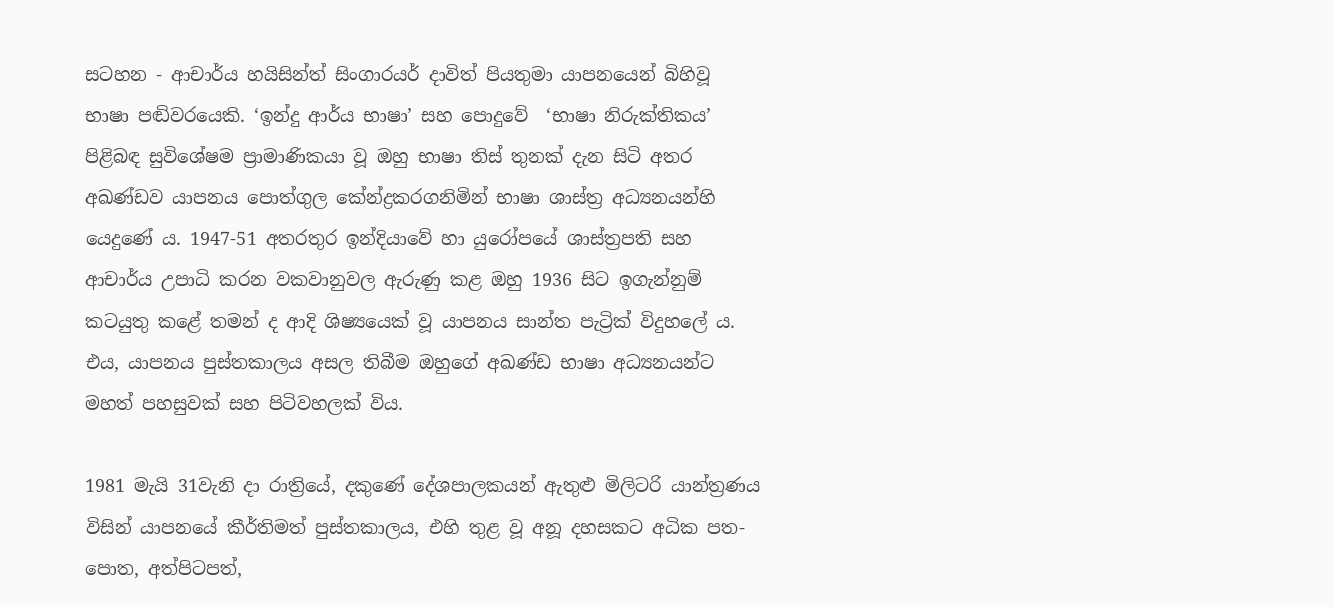සටහන - ආචාර්ය හයිසින්ත් සිංගාරයර් දාවිත් පියතුමා යාපනයෙන් බිහිවූ භාෂා පඬිවරයෙකි. ‘ඉන්දු ආර්ය භාෂා’ සහ පොදුවේ  ‘භාෂා නිරුක්තිකය’ පිළිබඳ සුවිශේෂම ප්‍රාමාණිකයා වූ ඔහු භාෂා තිස් තුනක් දැන සිටි අතර අඛණ්ඩව යාපනය පොත්ගුල කේන්ද්‍රකරගනිමින් භාෂා ශාස්ත්‍ර අධ්‍යනයන්හි යෙදුණේ ය. 1947-51 අතරතුර ඉන්දියාවේ හා යුරෝපයේ ශාස්ත්‍රපති සහ ආචාර්ය උපාධි කරන වකවානුවල ඇරුණු කළ ඔහු 1936 සිට ඉගැන්නුම් කටයුතු කළේ තමන් ද ආදි ශිෂ්‍යයෙක් වූ යාපනය සාන්ත පැට්‍රික් විදුහලේ ය.  එය, යාපනය පුස්තකාලය අසල තිබීම ඔහුගේ අඛණ්ඩ භාෂා අධ්‍යනයන්ට මහත් පහසුවක් සහ පිටිවහලක් විය.

1981 මැයි 31වැනි දා රාත්‍රියේ, දකුණේ දේශපාලකයන් ඇතුළු මිලිටරි යාන්ත්‍රණය විසින් යාපනයේ කීර්තිමත් පුස්තකාලය, එහි තුළ වූ අනූ දහසකට අධික පත-පොත, අත්පිටපත්,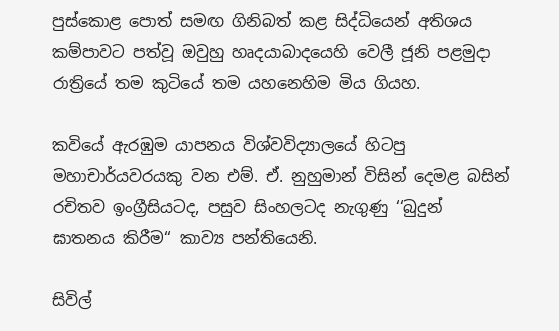පුස්කොළ පොත් සමඟ ගිනිබත් කළ සිද්ධියෙන් අතිශය කම්පාවට පත්වූ ඔවුහු හෘදයාබාදයෙහි වෙලී ජූනි පළමුදා රාත්‍රියේ තම කුටියේ තම යහනෙහිම මිය ගියහ.

කවියේ ඇරඹුම යාපනය විශ්වවිද්‍යාලයේ හිටපු මහාචාර්යවරයකු වන එම්. ඒ. නුහුමාන් විසින් දෙමළ බසින් රචිතව ඉංග්‍රීසියටද, පසුව සිංහලටද නැගුණු ‘‘බුදුන් ඝාතනය කිරීම‘‘ කාව්‍ය පන්තියෙනි.

සිවිල්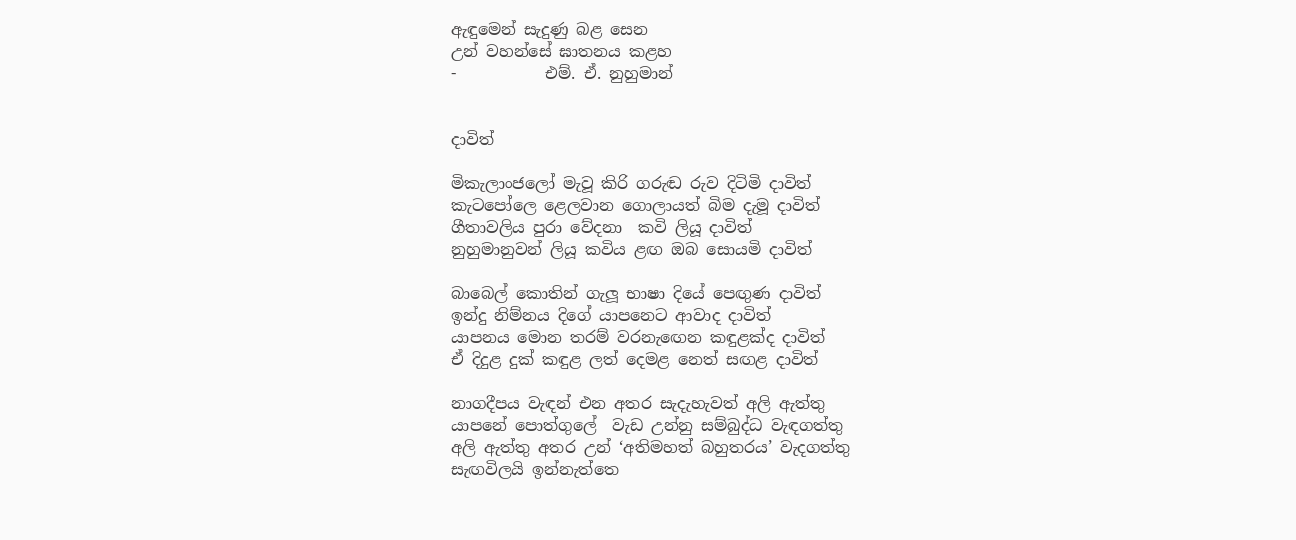ඇඳුමෙන් සැදුණු බළ සෙන
උන් වහන්සේ ඝාතනය කළහ
-           එම්. ඒ. නුහුමාන්


දාවිත්

මිකැලාංජලෝ මැවූ කිරි ගරුඬ රුව දිටිමි දාවිත්
කැටපෝලෙ ළෙලවාන ගොලායත් බිම දැමූ දාවිත්
ගීතාවලිය පුරා වේදනා  කවි ලියූ දාවිත්
නුහුමානුවන් ලියූ කවිය ළඟ ඔබ සොයමි දාවිත්

බාබෙල් කොතින් ගැලූ භාෂා දියේ පෙඟුණ දාවිත්
ඉන්දු නිම්නය දිගේ යාපනෙට ආවාද දාවිත්
යාපනය මොන තරම් වරනැඟෙන කඳුළක්ද දාවිත්
ඒ දිදුළ දුක් කඳුළ ලත් දෙමළ නෙත් සඟළ දාවිත්

නාගදීපය වැඳන් එන අතර සැදැහැවත් අලි ඇත්තු
යාපනේ පොත්ගුලේ  වැඩ උන්නු සම්බුද්ධ වැඳගත්තු
අලි ඇත්තු අතර උන් ‘අතිමහත් බහුතරය’ වැදගත්තු
සැඟවිලයි ඉන්නැත්තෙ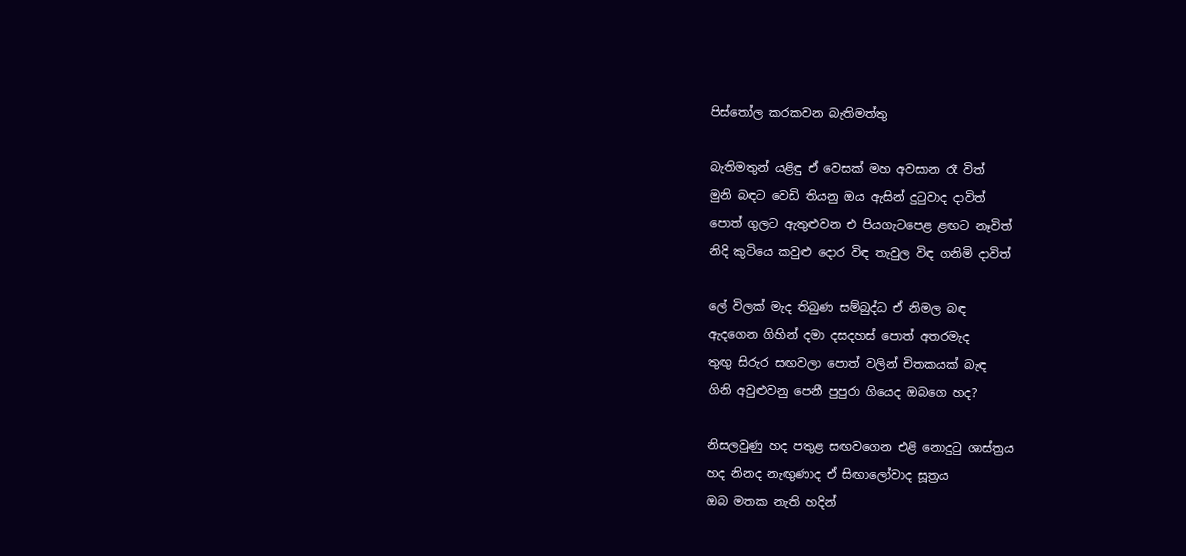පිස්තෝල කරකවන බැතිමත්තු

බැතිමතුන් යළිඳු ඒ වෙසක් මහ අවසාන රෑ විත්
මුනි බඳට වෙඩි තියනු ඔය ඇසින් දුටුවාද දාවිත්
පොත් ගුලට ඇතුළුවන එ පියගැටපෙළ ළඟට නෑවිත්
නිදි කුටියෙ කවුළු දොර විඳ තැවුල විඳ ගනිමි දාවිත්

ලේ විලක් මැද තිබුණ සම්බුද්ධ ඒ නිමල බඳ
ඇදගෙන ගිහින් දමා දසදහස් පොත් අතරමැද
තුඟු සිරුර සඟවලා පොත් වලින් චිතකයක් බැඳ
ගිනි අවුළුවනු පෙනී පුපුරා ගියෙද ඔබගෙ හද?

නිසලවුණු හද පතුළ සඟවගෙන එළි නොදුටු ශාස්ත්‍රය
හද නිනද නැඟුණාද ඒ සිඟාලෝවාද සූත්‍රය
ඔබ මතක නැති හදින්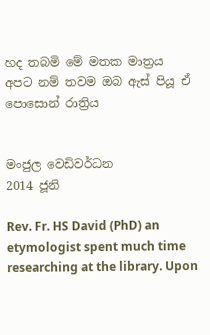හද තබමි මේ මතක මාත්‍රය
අපට නම් තවම ඔබ ඇස් පියූ ඒ පොසොන් රාත්‍රිය


මංජුල වෙඩිවර්ධන
2014 ජූනි

Rev. Fr. HS David (PhD) an etymologist spent much time researching at the library. Upon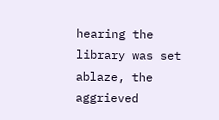hearing the library was set ablaze, the aggrieved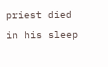priest died in his sleep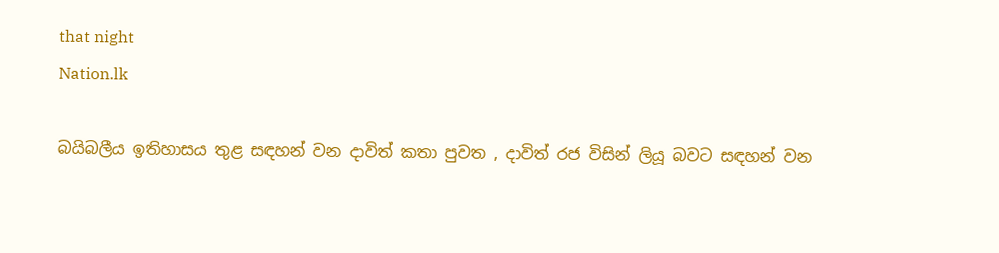that night
Nation.lk

බයිබලීය ඉතිහාසය තුළ සඳහන් වන දාවිත් කතා පුවත , දාවිත් රජ විසින් ලියූ බවට සඳහන් වන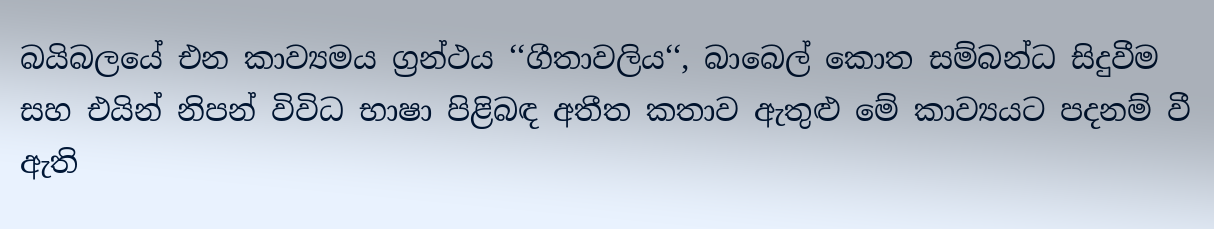බයිබලයේ එන කාව්‍යමය ග්‍රන්ථය ‘‘ගීතාවලිය‘‘, බාබෙල් කොත සම්බන්ධ සිදුවීම සහ එයින් නිපන් විවිධ භාෂා පිළිබඳ අතීත කතාව ඇතුළු මේ කාව්‍යයට පදනම් වී ඇති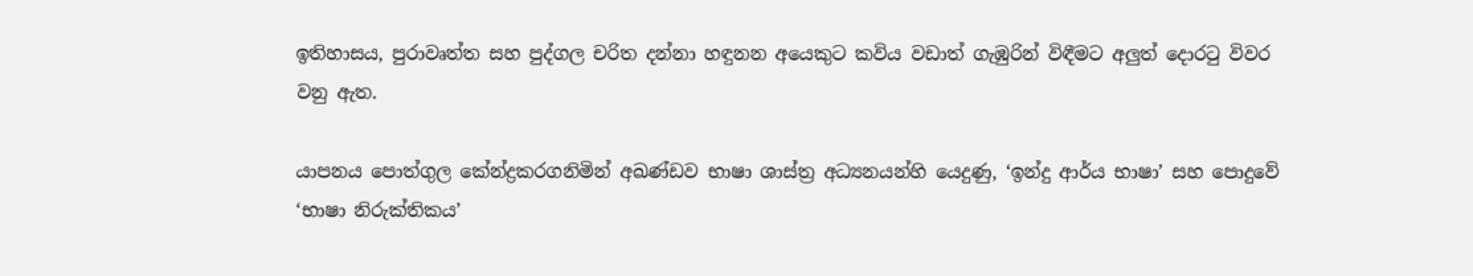ඉතිහාසය, පුරාවෘත්ත සහ පුද්ගල චරිත දන්නා හඳුනන අයෙකුට කවිය වඩාත් ගැඹුරින් විඳීමට අලුත් දොරටු විවර වනු ඇත.

යාපනය පොත්ගුල කේන්ද්‍රකරගනිමින් අඛණ්ඩව භාෂා ශාස්ත්‍ර අධ්‍යනයන්හි යෙදුණු, ‘ඉන්දු ආර්ය භාෂා’ සහ පොදුවේ  ‘භාෂා නිරුක්තිකය’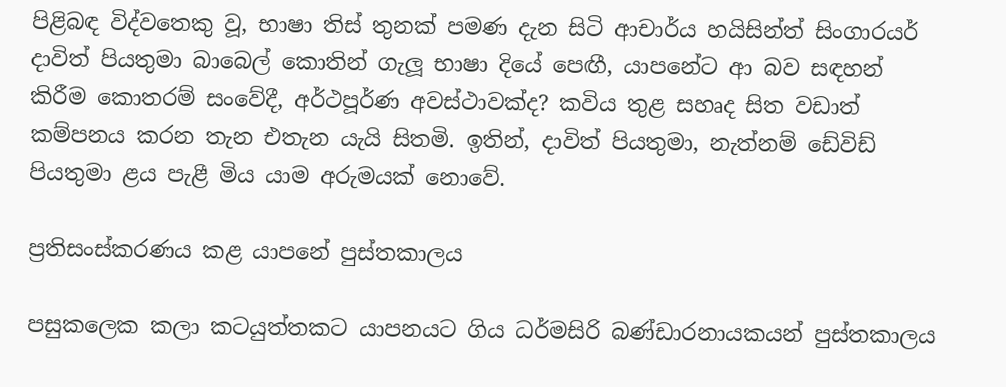පිළිබඳ විද්වතෙකු වූ, භාෂා තිස් තුනක් පමණ දැන සිටි ආචාර්ය හයිසින්ත් සිංගාරයර් දාවිත් පියතුමා බාබෙල් කොතින් ගැලූ භාෂා දියේ පෙඟී, යාපනේට ආ බව සඳහන් කිරීම කොතරම් සංවේදී, අර්ථපූර්ණ අවස්ථාවක්ද? කවිය තුළ සහෘද සිත වඩාත් කම්පනය කරන තැන එතැන යැයි සිතමි. ඉතින්, දාවිත් පියතුමා, නැත්නම් ඩේවිඩ් පියතුමා ළය පැළී මිය යාම අරුමයක් නොවේ.

ප්‍රතිසංස්කරණය කළ යාපනේ පුස්තකාලය

පසුකලෙක කලා කටයුත්තකට යාපනයට ගිය ධර්මසිරි බණ්ඩාරනායකයන් පුස්තකාලය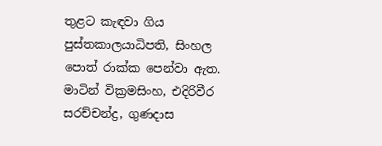තුළට කැඳවා ගිය පුස්තකාලයාධිපති, සිංහල පොත් රාක්ක පෙන්වා ඇත. මාටින් වික්‍රමසිංහ, එදිරිවීර සරච්චන්ද්‍ර, ගුණදාස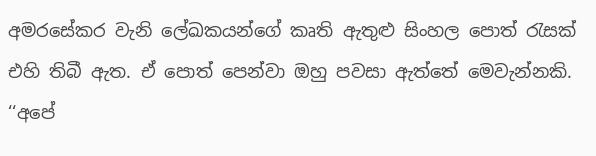අමරසේකර වැනි ලේඛකයන්ගේ කෘති ඇතුළු සිංහල පොත් රැසක් එහි තිබී ඇත. ඒ පොත් පෙන්වා ඔහු පවසා ඇත්තේ මෙවැන්නකි.
‘‘අපේ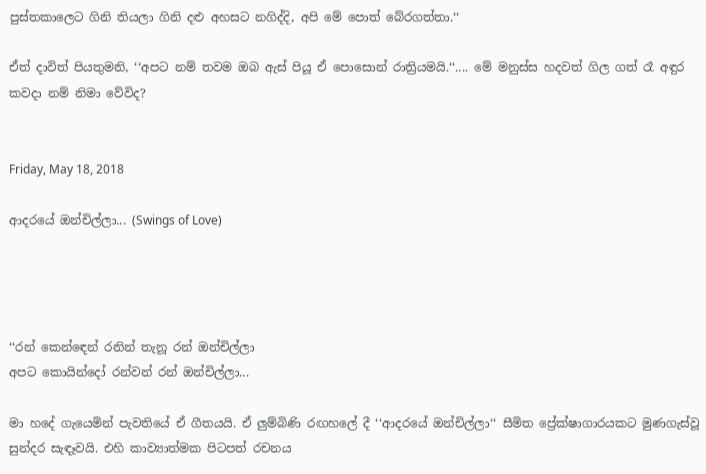පුස්තකාලෙට ගිනි තියලා ගිනි දළු අහසට නගිද්දි, අපි මේ පොත් බේරගත්තා.‘‘

ඒත් දාවිත් පියතුමනි, ‘‘අපට නම් තවම ඔබ ඇස් පියූ ඒ පොසොන් රාත්‍රියමයි.‘‘.... මේ මනුස්ස හදවත් ගිල ගත් රෑ අඳුර කවදා නම් නිමා වේවිද?


Friday, May 18, 2018

ආදරයේ ඔන්චිල්ලා... (Swings of Love)




‘‘රන් කෙන්ඳෙන් රනින් තැනූ රන් ඔන්චිල්ලා
අපට කොයින්දෝ රන්වන් රන් ඔන්චිල්ලා...

මා හදේ ගැයෙමින් පැවතියේ ඒ ගීතයයි. ඒ ලුම්බිණි රඟහලේ දී ‘‘ආදරයේ ඔන්චිල්ලා‘‘ සීමිත ප්‍රේක්ෂාගාරයකට මුණගැස්වූ සුන්දර සැඳෑවයි. එහි කාව්‍යාත්මක පිටපත් රචනය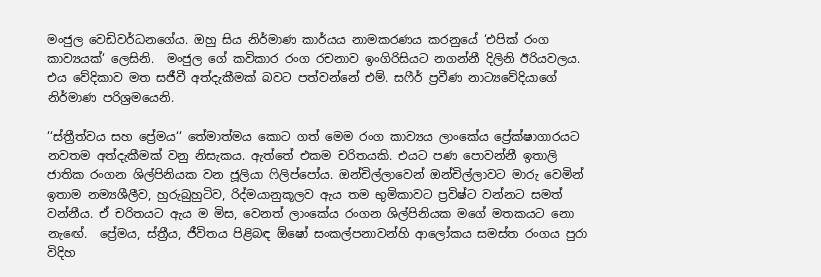මංජුල වෙඩිවර්ධනගේය. ඔහු සිය නිර්මාණ කාර්යය නාමකරණය කරනුයේ ‘එපික් රංග කාව්‍යයක්‘ ලෙසිනි.  මංජුල ගේ කවිකාර රංග රචනාව ඉංගිරිසියට නගන්නී දිලිනි ඊරියවලය. එය වේදිකාව මත සජීවී අත්දැකීමක් බවට පත්වන්නේ එම්. සෆීර් ප්‍රවීණ නාට්‍යවේදියාගේ නිර්මාණ පරිශ්‍රමයෙනි.

‘‘ස්ත්‍රීත්වය සහ ප්‍රේමය‘‘ තේමාත්මය කොට ගත් මෙම රංග කාව්‍යය ලාංකේය ප්‍රේක්ෂාගාරයට නවතම අත්දැකීමක් වනු නිසැකය. ඇත්තේ එකම චරිතයකි. එයට පණ පොවන්නී ඉතාලි ජාතික රංගන ශිල්පිනියක වන ජූලියා ෆිලිප්පෝය. ඔන්චිල්ලාවෙන් ඔන්චිල්ලාවට මාරු වෙමින් ඉතාම නම්‍යශීලීව, හුරුබුහුටිව, රිද්මයානුකූලව ඇය තම භුමිකාවට ප්‍රවිෂ්ට වන්නට සමත් වන්නීය. ඒ චරිතයට ඇය ම මිස, වෙනත් ලාංකේය රංගන ශිල්පිනියක මගේ මතකයට නො නැඟේ.  ප්‍රේමය, ස්ත්‍රීය, ජීවිතය පිළිබඳ ඕෂෝ සංකල්පනාවන්හි ආලෝකය සමස්ත රංගය පුරා විදිහ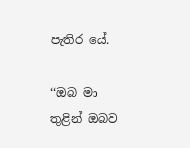පැතිර යේ.

‘‘ඔබ මා තුළින් ඔබව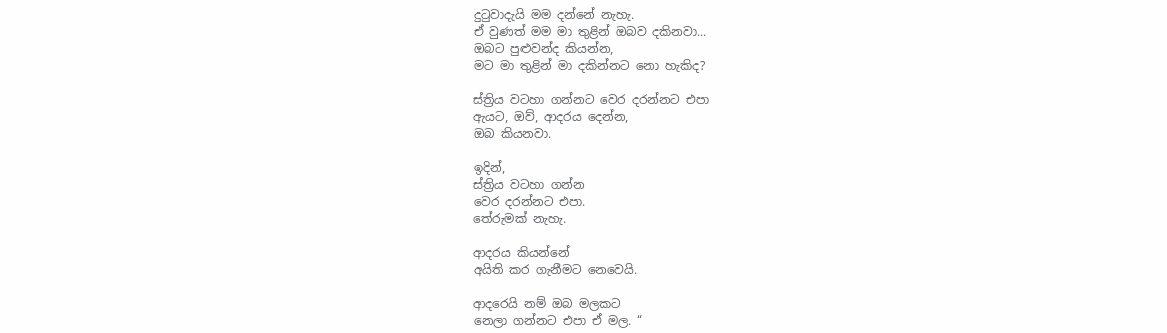දුටුවාදැයි මම දන්නේ නැහැ.
ඒ වුණත් මම මා තුළින් ඔබව දකිනවා...
ඔබට පුළුවන්ද කියන්න,
මට මා තුළින් මා දකින්නට නො හැකිද?

ස්ත්‍රිය වටහා ගන්නට වෙර දරන්නට එපා
ඇයට, ඔව්, ආදරය දෙන්න,
ඔබ කියනවා.

ඉදින්,
ස්ත්‍රිය වටහා ගන්න
වෙර දරන්නට එපා.
තේරුමක් නැහැ.

ආදරය කියන්නේ
අයිති කර ගැනීමට නෙවෙයි.

ආදරෙයි නම් ඔබ මලකට
නෙලා ගන්නට එපා ඒ මල. “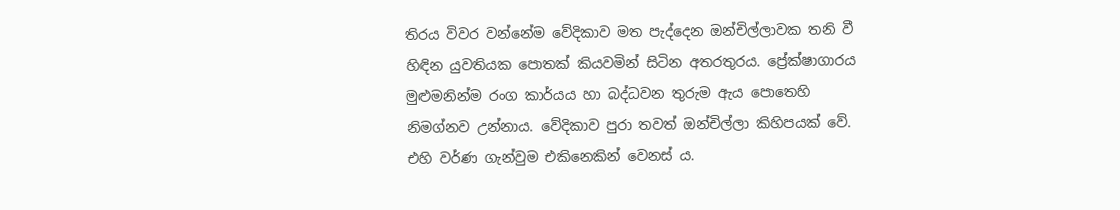තිරය විවර වන්නේම වේදිකාව මත පැද්දෙන ඔන්චිල්ලාවක තනි වී හිඳින යුවතියක පොතක් කියවමින් සිටින අතරතුරය. ප්‍රේක්ෂාගාරය මුළුමනින්ම රංග කාර්යය හා බද්ධවන තුරුම ඇය පොතෙහි නිමග්නව උන්නාය. වේදිකාව පුරා තවත් ඔන්චිල්ලා කිහිපයක් වේ. එහි වර්ණ ගැන්වුම එකිනෙකින් වෙනස් ය.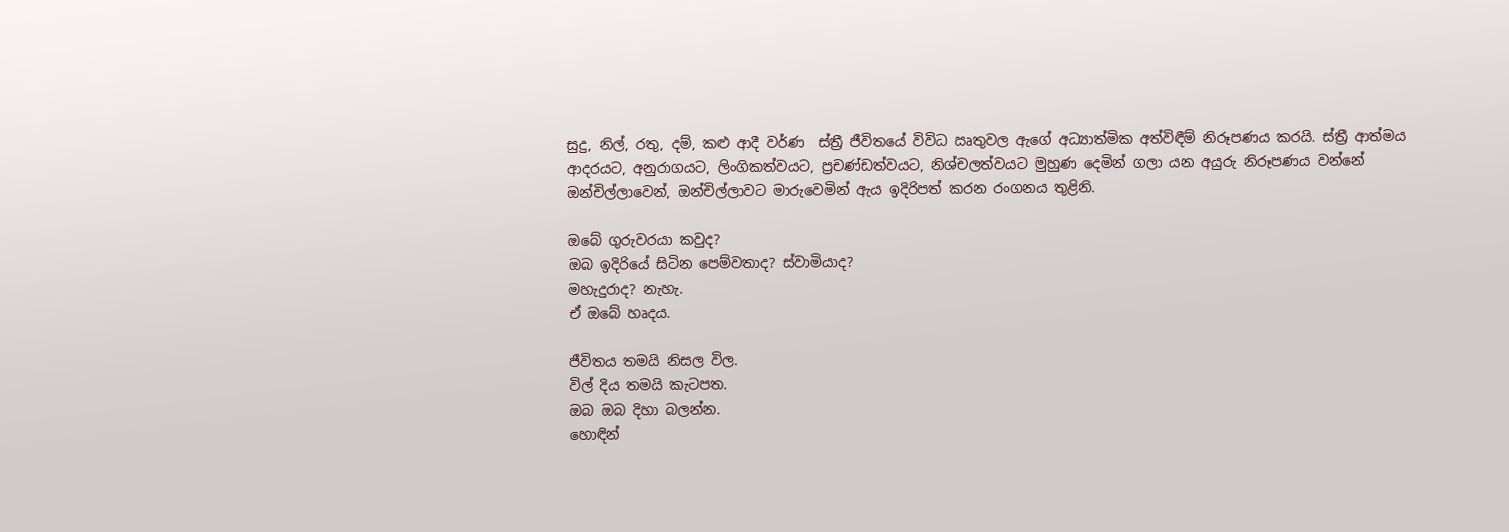සුදු, නිල්, රතු, දම්, කළු ආදී වර්ණ  ස්ත්‍රී ජීවිතයේ විවිධ ඍතුවල ඇගේ අධ්‍යාත්මික අත්විඳීම් නිරූපණය කරයි. ස්ත්‍රී ආත්මය ආදරයට, අනුරාගයට, ලිංගිකත්වයට, ප්‍රචණ්ඩත්වයට, නිශ්චලත්වයට මුහුණ දෙමින් ගලා යන අයුරු නිරූපණය වන්නේ ඔන්චිල්ලාවෙන්, ඔන්චිල්ලාවට මාරුවෙමින් ඇය ඉදිරිපත් කරන රංගනය තුළිනි.

ඔබේ ගුරුවරයා කවුද?
ඔබ ඉදිරියේ සිටින පෙම්වතාද? ස්වාමියාද?
මහැදුරාද? නැහැ.
ඒ ඔබේ හෘදය.

ජීවිතය තමයි නිසල විල.
විල් දිය තමයි කැටපත.
ඔබ ඔබ දිහා බලන්න.
හොඳින්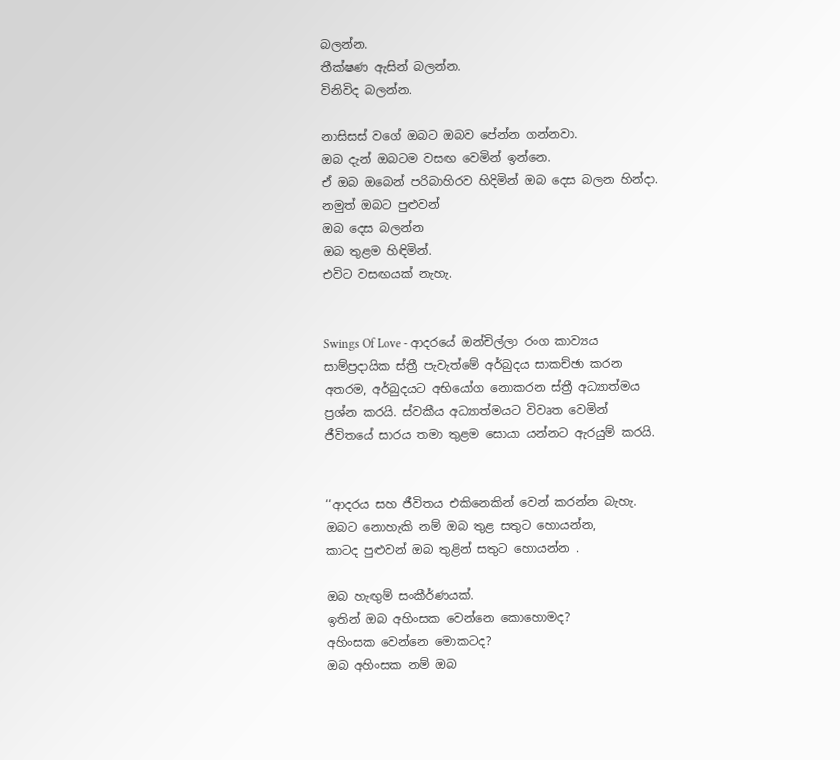බලන්න.
තීක්ෂණ ඇසින් බලන්න.
විනිවිද බලන්න.

නාසිසස් වගේ ඔබට ඔබව පේන්න ගන්නවා.
ඔබ දැන් ඔබටම වසඟ වෙමින් ඉන්නෙ.
ඒ ඔබ ඔබෙන් පරිබාහිරව හිදිමින් ඔබ දෙස බලන හින්දා.
නමුත් ඔබට පුළුවන්
ඔබ දෙස බලන්න
ඔබ තුළම හිඳිමින්.
එවිට වසඟයක් නැහැ.


Swings Of Love - ආදරයේ ඔන්චිල්ලා රංග කාව්‍යය සාම්ප්‍රදායික ස්ත්‍රී පැවැත්මේ අර්බුදය සාකච්ඡා කරන අතරම, අර්බුදයට අභියෝග නොකරන ස්ත්‍රී අධ්‍යාත්මය ප්‍රශ්න කරයි. ස්වකීය අධ්‍යාත්මයට විවෘත වෙමින්  ජීවිතයේ සාරය තමා තුළම සොයා යන්නට ඇරයුම් කරයි.


‘‘ආදරය සහ ජීවිතය එකිනෙකින් වෙන් කරන්න බැහැ.
ඔබට නොහැකි නම් ඔබ තුළ සතුට හොයන්න,
කාටද පුළුවන් ඔබ තුළින් සතුට හොයන්න .

ඔබ හැඟුම් සංකීර්ණයක්.
ඉතින් ඔබ අහිංසක වෙන්නෙ කොහොමද?
අහිංසක වෙන්නෙ මොකටද?
ඔබ අහිංසක නම් ඔබ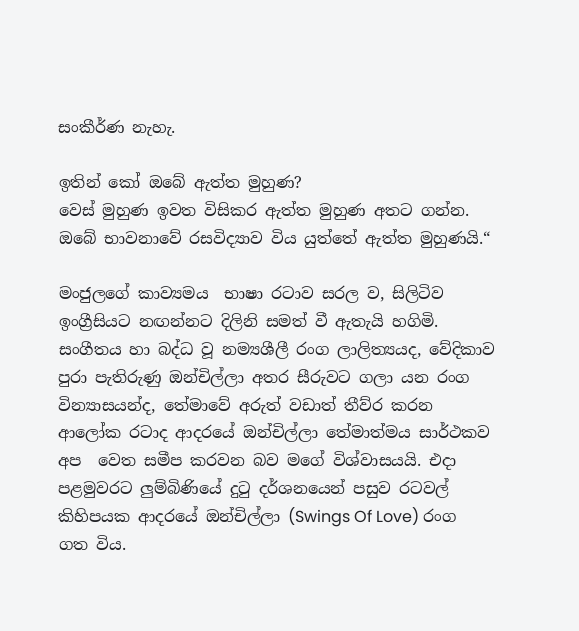සංකීර්ණ නැහැ.

ඉතින් කෝ ඔබේ ඇත්ත මුහුණ?
වෙස් මුහුණ ඉවත විසිකර ඇත්ත මුහුණ අතට ගන්න.
ඔබේ භාවනාවේ රසවිද්‍යාව විය යුත්තේ ඇත්ත මුහුණයි.“

මංජුලගේ කාව්‍යමය  භාෂා රටාව සරල ව, සිලිටිව ඉංග්‍රීසියට නඟන්නට දිලිනි සමත් වී ඇතැයි හගිමි.  සංගීතය හා බද්ධ වූ නම්‍යශීලී රංග ලාලිත්‍යයද, වේදිකාව පුරා පැතිරුණු ඔන්චිල්ලා අතර සීරුවට ගලා යන රංග වින්‍යාසයන්ද, තේමාවේ අරුත් වඩාත් තීව්ර කරන ආලෝක රටාද ආදරයේ ඔන්චිල්ලා තේමාත්මය සාර්ථකව අප  වෙත සමීප කරවන බව මගේ විශ්වාසයයි. එදා පළමුවරට ලුම්බිණියේ දුටු දර්ශනයෙන් පසුව රටවල් කිහිපයක ආදරයේ ඔන්චිල්ලා (Swings Of Love) රංග ගත විය.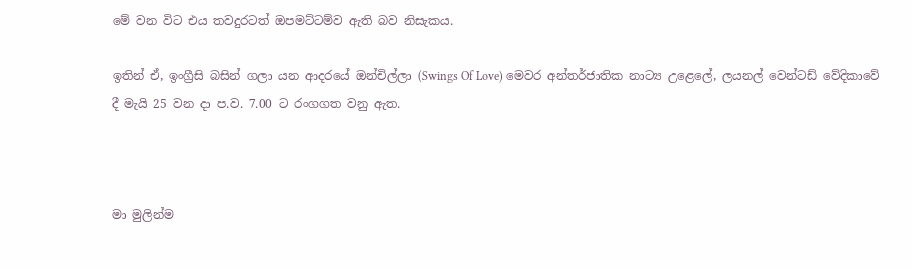මේ වන විට එය තවදුරටත් ඔපමට්ටම්ව ඇති බව නිසැකය.

ඉතින් ඒ, ඉංග්‍රීසි බසින් ගලා යන ආදරයේ ඔන්චිල්ලා (Swings Of Love) මෙවර අන්තර්ජාතික නාට්‍ය උළෙලේ, ලයනල් වෙන්ටඩ් වේදිකාවේ දී මැයි 25 වන දා ප.ව. 7.00 ට රංගගත වනු ඇත.



මා මුලින්ම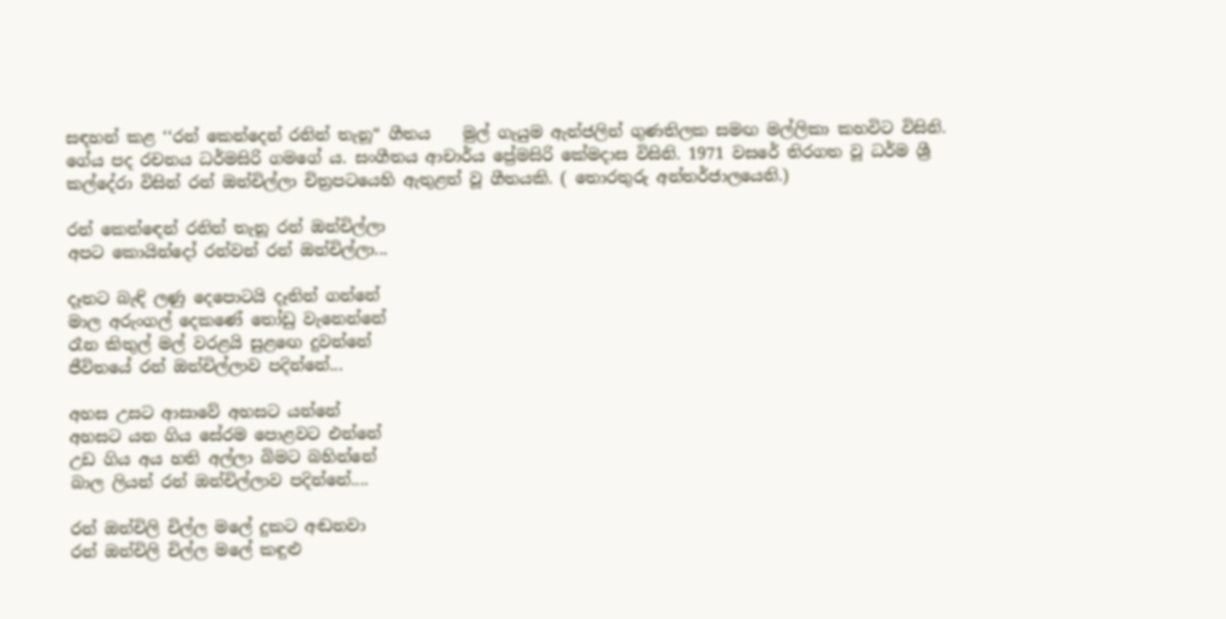සඳහන් කළ ‘‘රන් කෙන්දෙන් රනින් තැනූ“ ගීතය    මුල් ගැයුම ඇන්ජලින් ගුණතිලක සමඟ මල්ලිකා කහවිට විසිනි. ගේය පද රචනය ධර්මසිරි ගමගේ ය. සංගීතය ආචාර්ය ප්‍රේමසිරි කේමදාස විසිනි. 1971 වසරේ තිරගත වූ ධර්ම ශ්‍රී කල්දේරා විසින් රන් ඔන්චිල්ලා චිත්‍රපටයෙහි ඇතුළත් වූ ගීතයකි. ( තොරතුරු අන්තර්ජාලයෙනි.)

රන් කෙන්ඳෙන් රනින් තැනූ රන් ඔන්චිල්ලා
අපට කොයින්දෝ රන්වන් රන් ඔන්චිල්ලා...

දෑතට බැඳි ලණු දෙපොටයි දෑතින් ගන්නේ
මාල අරුංගල් දෙකණේ තෝඩු වැනෙන්නේ
රෑන කිතුල් මල් වරළයි සුළඟෙ දුවන්නේ
ජීවිතයේ රන් ඔන්චිල්ලාව පදින්නේ...

අහස උසට ආසාවේ අහසට යන්නේ
අහසට යන ගිය සේරම පොළවට එන්නේ
උඩ ගිය අය හති අල්ලා බිමට බහින්නේ
බාල ලියන් රන් ඔන්චිල්ලාව පදින්නේ....

රන් ඔන්චිලි චිල්ල මලේ දුකට අඬනවා
රන් ඔන්චිලි චිල්ල මලේ කඳුළු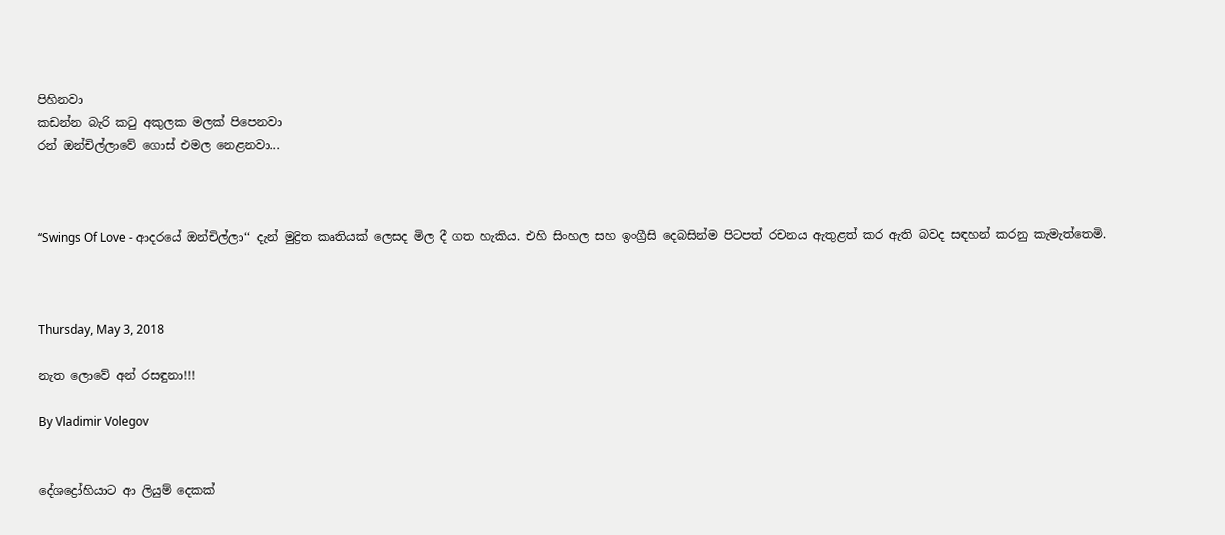පිහිනවා
කඩන්න බැරි කටු අකුලක මලක් පිපෙනවා
රන් ඔන්චිල්ලාවේ ගොස් එමල නෙළනවා...



‘‘Swings Of Love - ආදරයේ ඔන්චිල්ලා‘‘ දැන් මුද්‍රිත කෘතියක් ලෙසද මිල දී ගත හැකිය. එහි සිංහල සහ ඉංග්‍රීසි දෙබසින්ම පිටපත් රචනය ඇතුළත් කර ඇති බවද සඳහන් කරනු කැමැත්තෙමි.



Thursday, May 3, 2018

නැත ලොවේ අන් රසඳුනා!!!

By Vladimir Volegov


දේශද්‍රෝහියාට ආ ලියුම් දෙකක්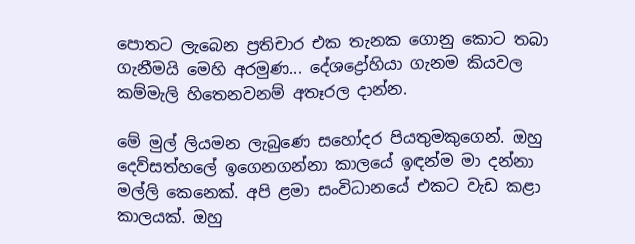පොතට ලැබෙන ප්‍රතිචාර එක තැනක ගොනු කොට තබා ගැනීමයි මෙහි අරමුණ... දේශද්‍රෝහියා ගැනම කියවල කම්මැලි හිතෙනවනම් අතෑරල දාන්න.

මේ මුල් ලියමන ලැබුණෙ සහෝදර පියතුමකුගෙන්. ඔහු දෙව්සත්හලේ ඉගෙනගන්නා කාලයේ ඉඳන්ම මා දන්නා මල්ලි කෙනෙක්. අපි ළමා සංවිධානයේ එකට වැඩ කළා කාලයක්. ඔහු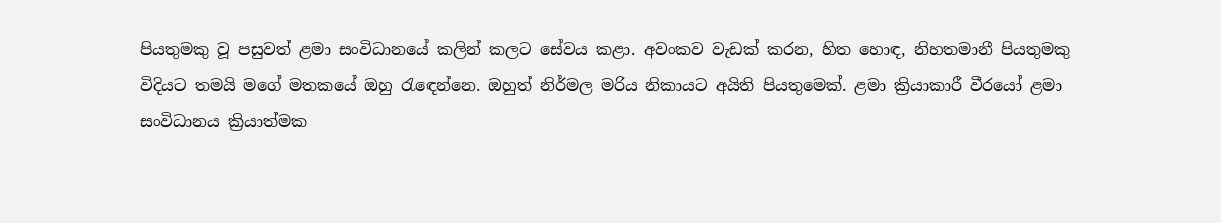පියතුමකු වූ පසුවත් ළමා සංවිධානයේ කලින් කලට සේවය කළා. අවංකව වැඩක් කරන, හිත හොඳ, නිහතමානී පියතුමකු විදියට තමයි මගේ මතකයේ ඔහු රැඳෙන්නෙ. ඔහුත් නිර්මල මරිය නිකායට අයිති පියතුමෙක්. ළමා ක්‍රියාකාරී වීරයෝ ළමා සංවිධානය ක්‍රියාත්මක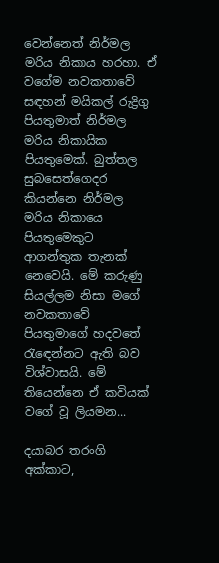වෙන්නෙත් නිර්මල මරිය නිකාය හරහා. ඒ වගේම නවකතාවේ සඳහන් මයිකල් රුද්‍රිගු පියතුමාත් නිර්මල මරිය නිකායික පියතුමෙක්. බුත්තල සුබසෙත්ගෙදර කියන්නෙ නිර්මල මරිය නිකායෙ පියතුමෙකුට ආගන්තුක තැනක් නෙවෙයි. මේ කරුණු සියල්ලම නිසා මගේ නවකතාවේ පියතුමාගේ හදවතේ රැඳෙන්නට ඇති බව විශ්වාසයි. මේ තියෙන්නෙ ඒ කවියක් වගේ වූ ලියමන...

දයාබර තරංගි අක්කාට,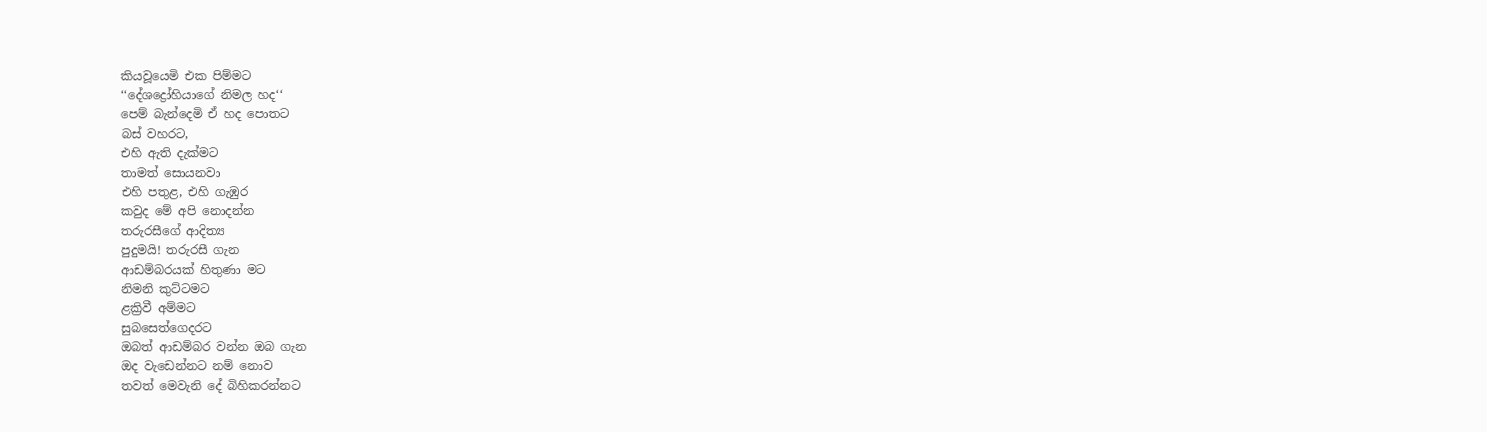කියවූයෙමි එක පිම්මට
‘‘දේශද්‍රෝහියාගේ නිමල හද‘‘
පෙම් බැන්දෙමි ඒ හද පොතට
බස් වහරට,
එහි ඇති දැක්මට
තාමත් සොයනවා
එහි පතුළ, එහි ගැඹුර
කවුද මේ අපි නොදන්න
තරුරසීගේ ආදිත්‍ය
පුදුමයි! තරුරසී ගැන
ආඩම්බරයක් හිතුණා මට
නිමනි කුට්ටමට
ළක්‍රිවී අම්මට
සුබසෙත්ගෙදරට
ඔබත් ආඩම්බර වන්න ඔබ ගැන
ඔද වැඩෙන්නට නම් නොව
තවත් මෙවැනි දේ බිහිකරන්නට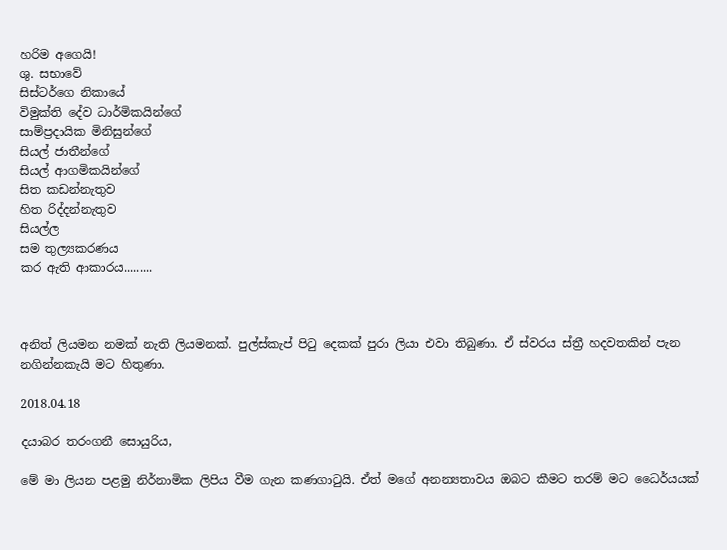හරිම අගෙයි!
ශු. සභාවේ
සිස්ටර්ගෙ නිකායේ
විමුක්ති දේව ධාර්මිකයින්ගේ
සාම්ප්‍රදායික මිනිසුන්ගේ
සියල් ජාතීන්ගේ
සියල් ආගමිකයින්ගේ
සිත කඩන්නැතුව
හිත රිද්දන්නැතුව
සියල්ල
සම තුල්‍යකරණය
කර ඇති ආකාරය.........



අනිත් ලියමන නමක් නැති ලියමනක්. පුල්ස්කැප් පිටු දෙකක් පුරා ලියා එවා තිබුණා. ඒ ස්වරය ස්ත්‍රී හදවතකින් පැන නගින්නකැයි මට හිතුණා.

2018.04.18

දයාබර තරංගනී සොයුරිය,

මේ මා ලියන පළමු නිර්නාමික ලිපිය වීම ගැන කණගාටුයි. ඒත් මගේ අනන්‍යතාවය ඔබට කීමට තරම් මට ධෛර්යයක්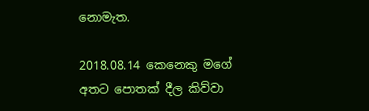නොමැත.

2018.08.14 කෙනෙකු මගේ අතට පොතක් දීල කිව්වා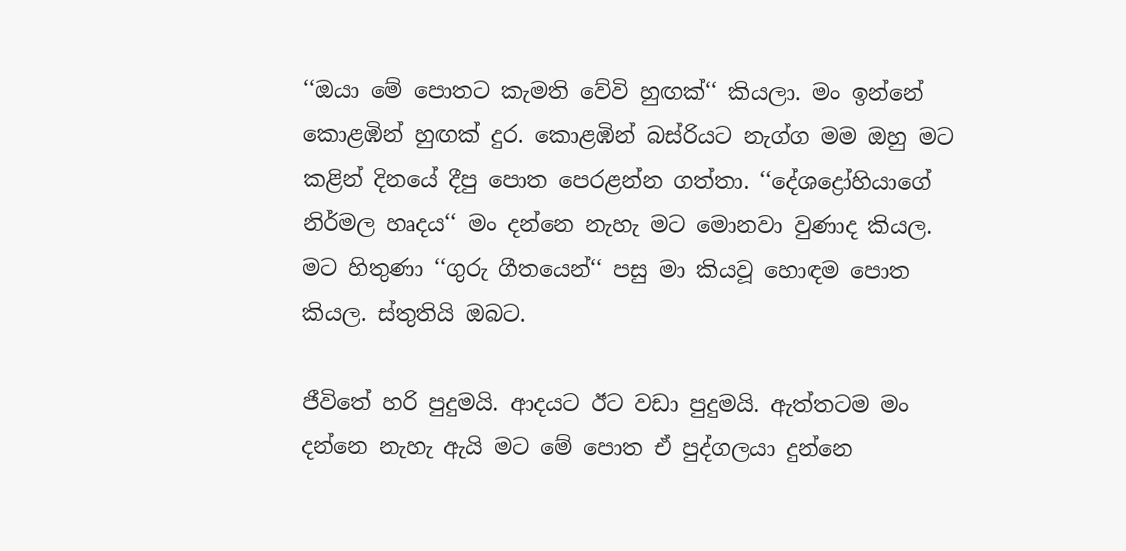‘‘ඔයා මේ පොතට කැමති වේවි හුඟක්‘‘ කියලා. මං ඉන්නේ කොළඹින් හුඟක් දුර. කොළඹින් බස්රියට නැග්ග මම ඔහු මට කළින් දිනයේ දීපු පොත පෙරළන්න ගත්තා. ‘‘දේශද්‍රෝහියාගේ නිර්මල හෘදය‘‘ මං දන්නෙ නැහැ මට මොනවා වුණාද කියල. මට හිතුණා ‘‘ගුරු ගීතයෙන්‘‘ පසු මා කියවූ හොඳම පොත කියල. ස්තුතියි ඔබට.

ජීවිතේ හරි පුදුමයි. ආදයට ඊට වඩා පුදුමයි. ඇත්තටම මං දන්නෙ නැහැ ඇයි මට මේ පොත ඒ පුද්ගලයා දුන්නෙ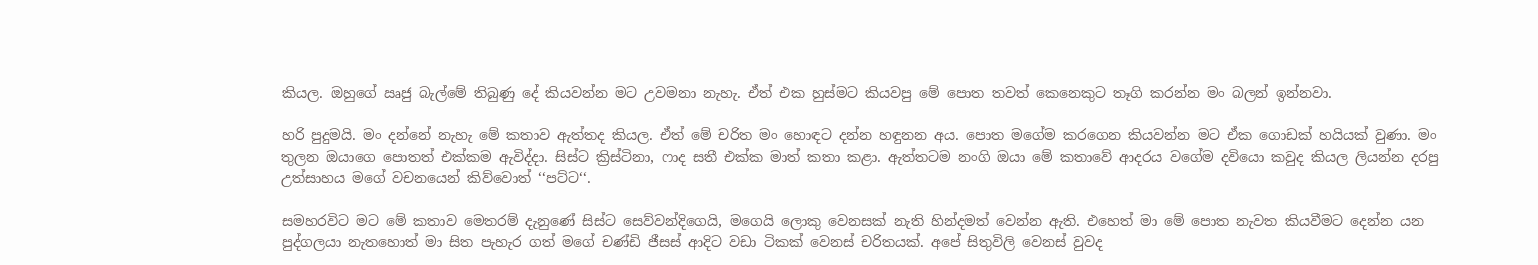කියල. ඔහුගේ ඍජු බැල්මේ තිබුණු දේ කියවන්න මට උවමනා නැහැ. ඒත් එක හුස්මට කියවපු මේ පොත තවත් කෙනෙකුට තෑගි කරන්න මං බලන් ඉන්නවා.

හරි පුදුමයි. මං දන්නේ නැහැ මේ කතාව ඇත්තද කියල. ඒත් මේ චරිත මං හොඳට දන්න හඳුනන අය. පොත මගේම කරගෙන කියවන්න මට ඒක ගොඩක් හයියක් වුණා. මං තුලන ඔයාගෙ පොතත් එක්කම ඇවිද්දා. සිස්ට ක්‍රිස්ටිනා, ෆාද සතී එක්ක මාත් කතා කළා. ඇත්තටම නංගි ඔයා මේ කතාවේ ආදරය වගේම දවියො කවුද කියල ලියන්න දරපු උත්සාහය මගේ වචනයෙන් කිව්වොත් ‘‘පට්ට‘‘.

සමහරවිට මට මේ කතාව මෙතරම් දැනුණේ සිස්ට සෙව්වන්දිගෙයි, මගෙයි ලොකු වෙනසක් නැති හින්දමත් වෙන්න ඇති. එහෙත් මා මේ පොත නැවත කියවීමට දෙන්න යන පුද්ගලයා නැතහොත් මා සිත පැහැර ගත් මගේ චණ්ඩි ජීසස් ආදිට වඩා ටිකක් වෙනස් චරිතයක්. අපේ සිතුවිලි වෙනස් වුවද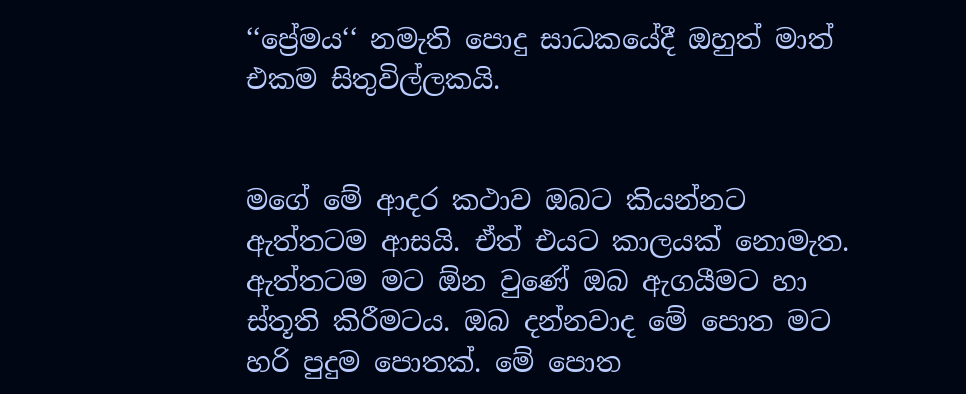‘‘ප්‍රේමය‘‘ නමැති පොදු සාධකයේදී ඔහුත් මාත් එකම සිතුවිල්ලකයි.


මගේ මේ ආදර කථාව ඔබට කියන්නට ඇත්තටම ආසයි. ඒත් එයට කාලයක් නොමැත. ඇත්තටම මට ඕන වුණේ ඔබ ඇගයීමට හා ස්තූති කිරීමටය. ඔබ දන්නවාද මේ පොත මට හරි පුදුම පොතක්. මේ පොත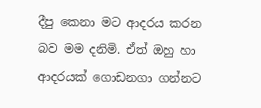දීපු කෙනා මට ආදරය කරන බව මම දනිමි. ඒත් ඔහු හා ආදරයක් ගොඩනගා ගන්නට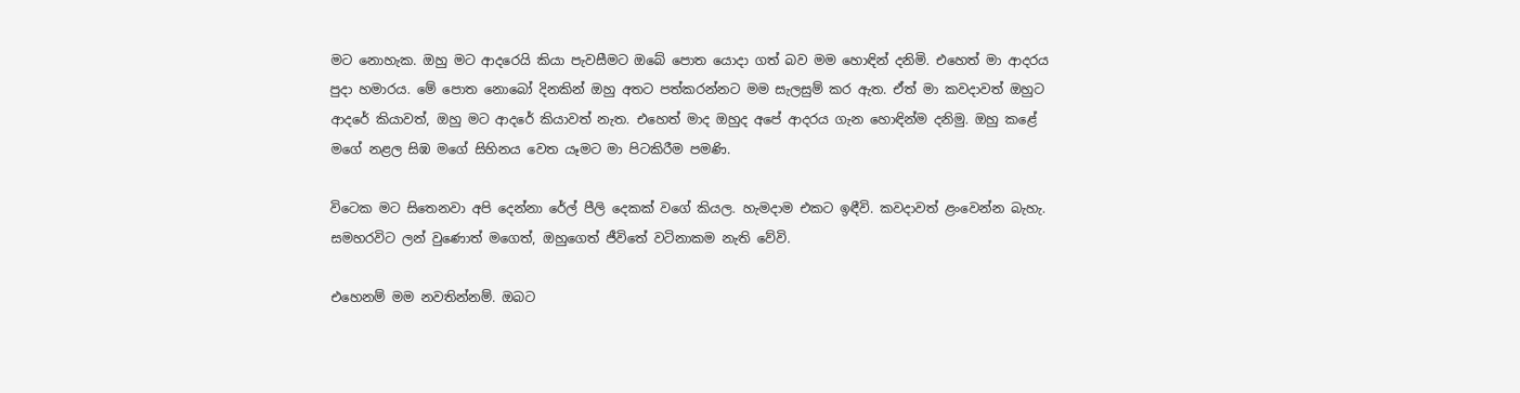මට නොහැක. ඔහු මට ආදරෙයි කියා පැවසීමට ඔබේ පොත යොදා ගත් බව මම හොඳින් දනිමි. එහෙත් මා ආදරය පුදා හමාරය. මේ පොත නොබෝ දිනකින් ඔහු අතට පත්කරන්නට මම සැලසුම් කර ඇත. ඒත් මා කවදාවත් ඔහුට ආදරේ කියාවත්, ඔහු මට ආදරේ කියාවත් නැත. එහෙත් මාද ඔහුද අපේ ආදරය ගැන හොඳින්ම දනිමු. ඔහු කළේ මගේ නළල සිඹ මගේ සිහිනය වෙත යෑමට මා පිටකිරීම පමණි.

විටෙක මට සිතෙනවා අපි දෙන්නා රේල් පීලි දෙකක් වගේ කියල. හැමදාම එකට ඉඳීවි. කවදාවත් ළංවෙන්න බැහැ. සමහරවිට ලන් වුණොත් මගෙත්, ඔහුගෙත් ජීවිතේ වටිනාකම නැති වේවි.

එහෙනම් මම නවතින්නම්. ඔබට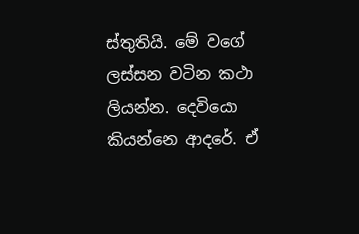ස්තුතියි. මේ වගේ ලස්සන වටින කථා ලියන්න. දෙවියො කියන්නෙ ආදරේ. ඒ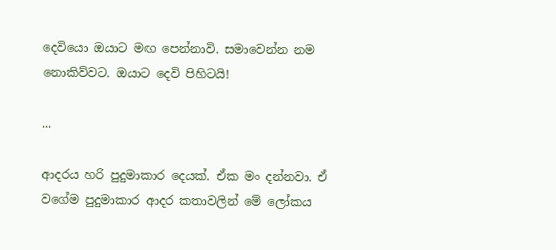දෙවියො ඔයාට මඟ පෙන්නාවි. සමාවෙන්න නම නොකිව්වට. ඔයාට දෙවි පිහිටයි!

...

ආදරය හරි පුදුමාකාර දෙයක්. ඒක මං දන්නවා. ඒ වගේම පුදුමාකාර ආදර කතාවලින් මේ ලෝකය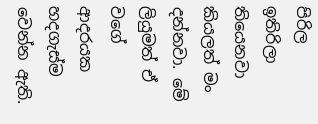පිරිල ඉතිරිලා තියෙනවා කියලත් මං දන්නවා. මේ ලියුමත් ඒ වගේ ආදරයක හදගැස්ම වෙන්න ඇති.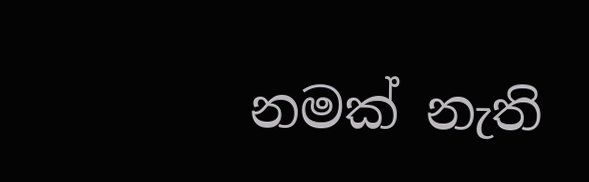නමක් නැති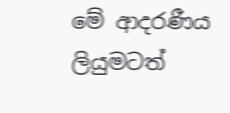මේ ආදරණීය ලියුමටත්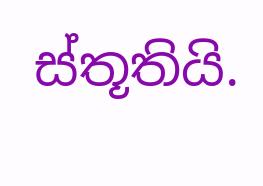ස්තූතියි.